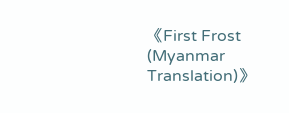《First Frost (Myanmar Translation)》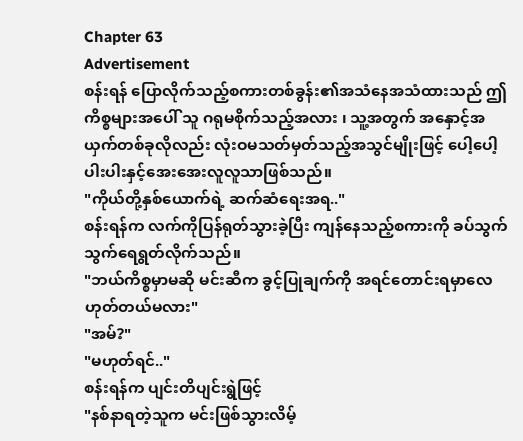Chapter 63
Advertisement
စန်းရန် ပြောလိုက်သည့်စကားတစ်ခွန်း၏အသံနေအသံထားသည် ဤကိစ္စများအပေါ် သူ ဂရုမစိုက်သည့်အလား ၊ သူ့အတွက် အနှောင့်အယှက်တစ်ခုလိုလည်း လုံးဝမသတ်မှတ်သည့်အသွင်မျိုးဖြင့် ပေါ့ပေါ့ပါးပါးနှင့်အေးအေးလူလူသာဖြစ်သည်။
"ကိုယ်တို့နှစ်ယောက်ရဲ့ ဆက်ဆံရေးအရ.."
စန်းရန်က လက်ကိုပြန်ရုတ်သွားခဲ့ပြီး ကျန်နေသည့်စကားကို ခပ်သွက်သွက်ရေရွတ်လိုက်သည်။
"ဘယ်ကိစ္စမှာမဆို မင်းဆီက ခွင့်ပြုချက်ကို အရင်တောင်းရမှာလေ ဟုတ်တယ်မလား"
"အမ်?"
"မဟုတ်ရင်.."
စန်းရန်က ပျင်းတိပျင်းရွဲဖြင့်
"နစ်နာရတဲ့သူက မင်းဖြစ်သွားလိမ့်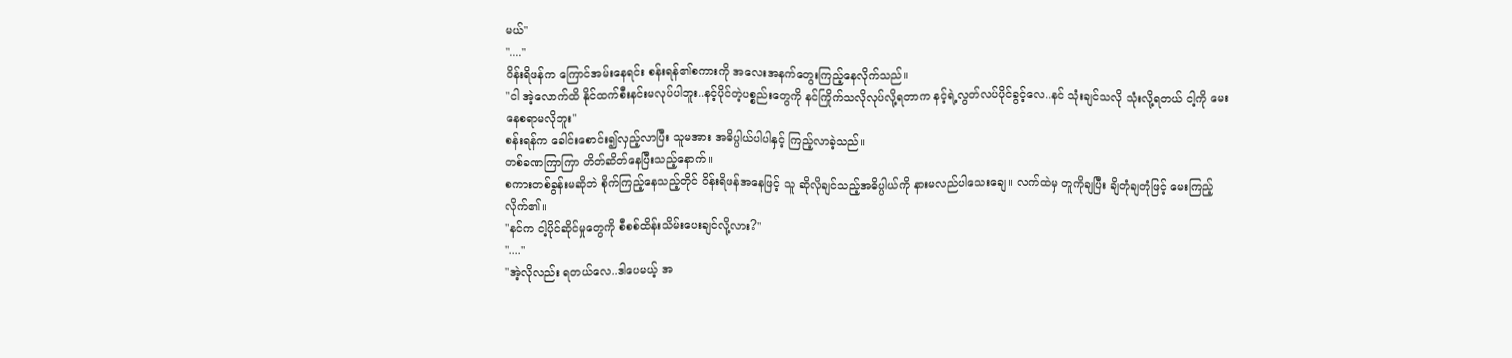မယ်"
"...."
ဝိန်းရိဖန်က ကြောင်အမ်းနေရင်း စန်းရန်၏စကားကို အလေးအနက်တွေးကြည့်နေလိုက်သည်။
"ငါ အဲ့လောက်ထိ နိုင်ထက်စီးနင်းမလုပ်ပါဘူး..နင့်ပိုင်တဲ့ပစ္စည်းတွေကို နင်ကြိုက်သလိုလုပ်လို့ရတာက နင့်ရဲ့လွတ်လပ်ပိုင်ခွင့်လေ..နင် သုံးချင်သလို သုံးလို့ရတယ် ငါ့ကို မေးနေစရာမလိုဘူး"
စန်းရန်က ခေါင်းစောင်း၍လှည့်လာပြီး သူမအား အဓိပ္ပါယ်ပါပါနှင့် ကြည့်လာခဲ့သည်။
တစ်ခဏကြာကြာ တိတ်ဆိတ်နေပြီးသည့်နောက်။
စကားတစ်ခွန်းမဆိုဘဲ စိုက်ကြည့်နေသည့်တိုင် ဝိန်းရိဖန်အနေဖြင့် သူ ဆိုလိုချင်သည့်အဓိပ္ပါယ်ကို နားမလည်ပါသေးချေ။ လက်ထဲမှ တူကိုချပြီး ချိတုံချတုံဖြင့် မေးကြည့်လိုက်၏။
"နင်က ငါ့ပိုင်ဆိုင်မှုတွေကို စီစစ်ထိန်းသိမ်းပေးချင်လို့လား?"
"...."
"အဲ့လိုလည်း ရတယ်လေ..ဒါပေမယ့် အ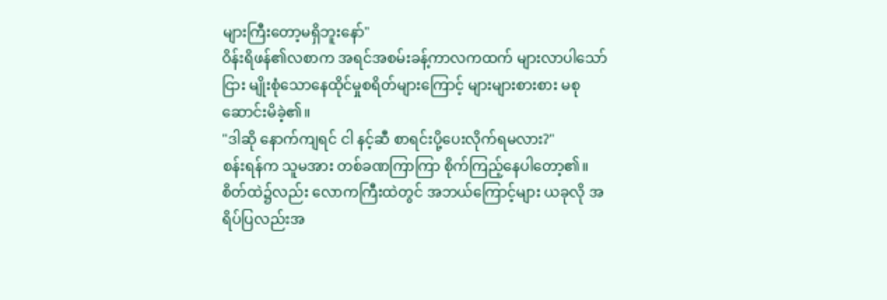များကြီးတော့မရှိဘူးနော်"
ဝိန်းရိဖန်၏လစာက အရင်အစမ်းခန့်ကာလကထက် များလာပါသော်ငြား မျိုးစုံသောနေထိုင်မှုစရိတ်များကြောင့် များများစားစား မစုဆောင်းမိခဲ့၏။
"ဒါဆို နောက်ကျရင် ငါ နင့်ဆီ စာရင်းပို့ပေးလိုက်ရမလား?"
စန်းရန်က သူမအား တစ်ခဏကြာကြာ စိုက်ကြည့်နေပါတော့၏။
စိတ်ထဲ၌လည်း လောကကြီးထဲတွင် အဘယ်ကြောင့်များ ယခုလို အရိပ်ပြလည်းအ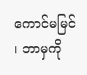ကောင်မမြင် ၊ ဘာမှကို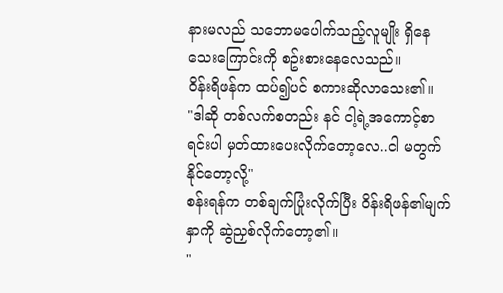နားမလည် သဘောမပေါက်သည့်လူမျိုး ရှိနေသေးကြောင်းကို စဥ်းစားနေလေသည်။
ဝိန်းရိဖန်က ထပ်၍ပင် စကားဆိုလာသေး၏။
"ဒါဆို တစ်လက်စတည်း နင် ငါ့ရဲ့အကောင့်စာရင်းပါ မှတ်ထားပေးလိုက်တော့လေ..ငါ မတွက်နိုင်တော့လို့"
စန်းရန်က တစ်ချက်ပြုံးလိုက်ပြီး ဝိန်းရိဖန်၏မျက်နှာကို ဆွဲညှစ်လိုက်တော့၏။
"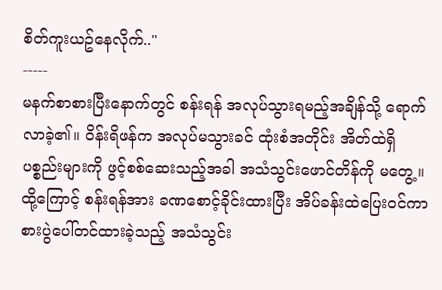စိတ်ကူးယဥ်နေလိုက်.."
-----
မနက်စာစားပြီးနောက်တွင် စန်းရန် အလုပ်သွားရမည့်အချိန်သို့ ရောက်လာခဲ့၏။ ဝိန်းရိဖန်က အလုပ်မသွားခင် ထုံးစံအတိုင်း အိတ်ထဲရှိပစ္စည်းများကို ဖွင့်စစ်ဆေးသည့်အခါ အသံသွင်းဖောင်တိန်ကို မတွေ့။ ထို့ကြောင့် စန်းရန်အား ခဏစောင့်ခိုင်းထားပြီး အိပ်ခန်းထဲပြေးဝင်ကာ စားပွဲပေါ်တင်ထားခဲ့သည့် အသံသွင်း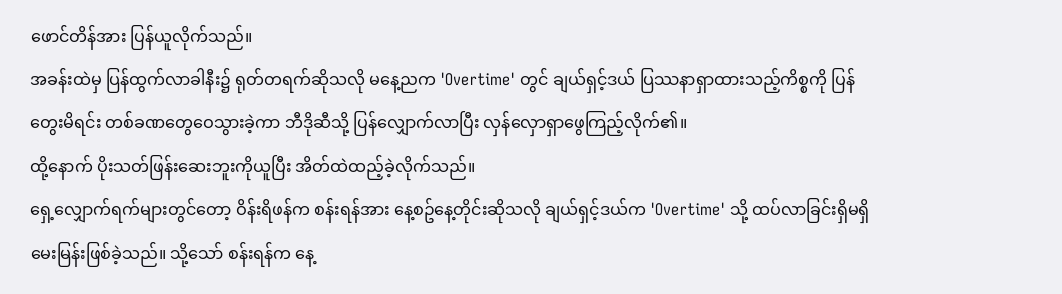ဖောင်တိန်အား ပြန်ယူလိုက်သည်။
အခန်းထဲမှ ပြန်ထွက်လာခါနီး၌ ရုတ်တရက်ဆိုသလို မနေ့ညက 'Overtime' တွင် ချယ်ရှင့်ဒယ် ပြဿနာရှာထားသည့်ကိစ္စကို ပြန်တွေးမိရင်း တစ်ခဏတွေဝေသွားခဲ့ကာ ဘီဒိုဆီသို့ ပြန်လျှောက်လာပြီး လှန်လှောရှာဖွေကြည့်လိုက်၏။
ထို့နောက် ပိုးသတ်ဖြန်းဆေးဘူးကိုယူပြီး အိတ်ထဲထည့်ခဲ့လိုက်သည်။
ရှေ့လျှောက်ရက်များတွင်တော့ ဝိန်းရိဖန်က စန်းရန်အား နေ့စဥ်နေ့တိုင်းဆိုသလို ချယ်ရှင့်ဒယ်က 'Overtime' သို့ ထပ်လာခြင်းရှိမရှိ မေးမြန်းဖြစ်ခဲ့သည်။ သို့သော် စန်းရန်က နေ့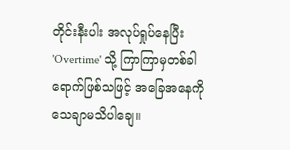တိုင်းနီးပါး အလုပ်ရှုပ်နေပြီး 'Overtime' သို့ ကြာကြာမှတစ်ခါရောက်ဖြစ်သဖြင့် အခြေအနေကို သေချာမသိပါချေ။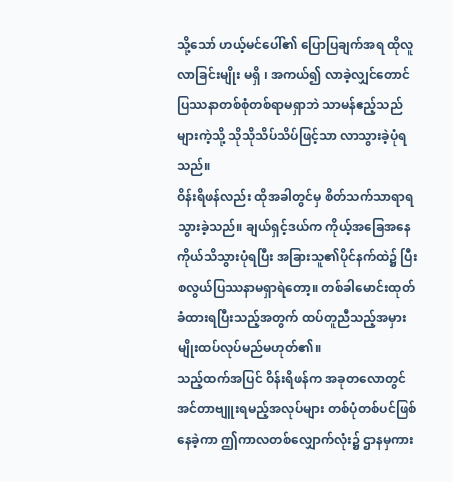သို့သော် ဟယ့်မင်ပေါ်၏ ပြောပြချက်အရ ထိုလူ လာခြင်းမျိုး မရှိ ၊ အကယ်၍ လာခဲ့လျှင်တောင် ပြဿနာတစ်စုံတစ်ရာမရှာဘဲ သာမန်ဧည့်သည်များကဲ့သို့ သိုသိုသိပ်သိပ်ဖြင့်သာ လာသွားခဲ့ပုံရသည်။
ဝိန်းရိဖန်လည်း ထိုအခါတွင်မှ စိတ်သက်သာရာရသွားခဲ့သည်။ ချယ်ရှင့်ဒယ်က ကိုယ့်အခြေအနေကိုယ်သိသွားပုံရပြီး အခြားသူ၏ပိုင်နက်ထဲ၌ ပြီးစလွယ်ပြဿနာမရှာရဲတော့။ တစ်ခါမောင်းထုတ်ခံထားရပြီးသည့်အတွက် ထပ်တူညီသည့်အမှားမျိုးထပ်လုပ်မည်မဟုတ်၏။
သည့်ထက်အပြင် ဝိန်းရိဖန်က အခုတလောတွင် အင်တာဗျူးရမည့်အလုပ်များ တစ်ပုံတစ်ပင်ဖြစ်နေခဲ့ကာ ဤကာလတစ်လျှောက်လုံး၌ ဌာနမှကား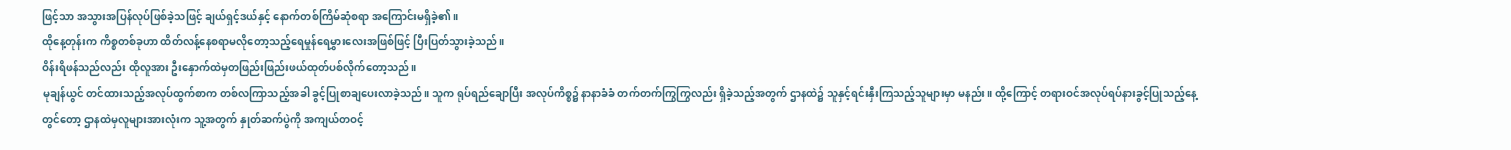ဖြင့်သာ အသွားအပြန်လုပ်ဖြစ်ခဲ့သဖြင့် ချယ်ရှင့်ဒယ်နှင့် နောက်တစ်ကြိမ်ဆုံစရာ အကြောင်းမရှိခဲ့၏။
ထိုနေ့တုန်းက ကိစ္စတစ်ခုဟာ ထိတ်လန့်နေစရာမလိုတော့သည့်ရေမှုန်ရေမွှားလေးအဖြစ်ဖြင့် ပြီးပြတ်သွားခဲ့သည်။
ဝိန်းရိဖန်သည်လည်း ထိုလူအား ဦးနှောက်ထဲမှတဖြည်းဖြည်းဖယ်ထုတ်ပစ်လိုက်တော့သည်။
မုချန်ယွင် တင်ထားသည့်အလုပ်ထွက်စာက တစ်လကြာသည့်အခါ ခွင့်ပြုစာချပေးလာခဲ့သည်။ သူက ရုပ်ရည်ချောပြီး အလုပ်ကိစ္စ၌ နာနာခံခံ တက်တက်ကြွကြွလည်း ရှိခဲ့သည့်အတွက် ဌာနထဲ၌ သူနှင့်ရင်းနှီးကြသည့်သူများမှာ မနည်း။ ထို့ကြောင့် တရားဝင်အလုပ်ရပ်နားခွင့်ပြုသည့်နေ့တွင်တော့ ဌာနထဲမှလူများအားလုံးက သူ့အတွက် နှုတ်ဆက်ပွဲကို အကျယ်တဝင့်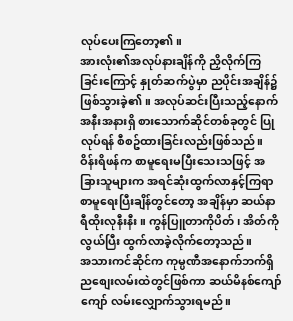လုပ်ပေးကြတော့၏။
အားလုံး၏အလုပ်နားချိန်ကို ညှိလိုက်ကြခြင်းကြောင့် နှုတ်ဆက်ပွဲမှာ ညပိုင်းအချိန်၌ဖြစ်သွားခဲ့၏။ အလုပ်ဆင်းပြီးသည့်နောက် အနီးအနားရှိ စားသောက်ဆိုင်တစ်ခုတွင် ပြုလုပ်ရန် စီစဥ်ထားခြင်းလည်းဖြစ်သည်။
ဝိန်းရိဖန်က စာမူရေးမပြီးသေးသဖြင့် အခြားသူများက အရင်ဆုံးထွက်လာနှင့်ကြရာ စာမူရေးပြီးချိန်တွင်တော့ အချိန်မှာ ဆယ်နာရီထိုးလုနီးနီး။ ကွန်ပြူတာကိုပိတ် ၊ အိတ်ကိုလွယ်ပြီး ထွက်လာခဲ့လိုက်တော့သည်။
အသားကင်ဆိုင်က ကုမ္ပဏီအနောက်ဘက်ရှိ ညစျေးလမ်းထဲတွင်ဖြစ်ကာ ဆယ်မိနစ်ကျော်ကျော် လမ်းလျှောက်သွားရမည်။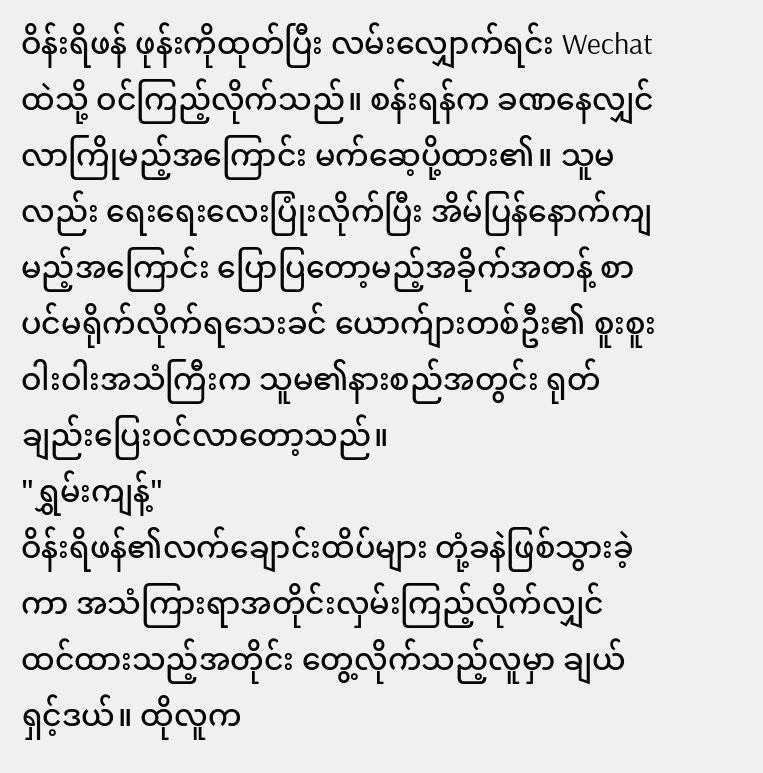ဝိန်းရိဖန် ဖုန်းကိုထုတ်ပြီး လမ်းလျှောက်ရင်း Wechat ထဲသို့ ဝင်ကြည့်လိုက်သည်။ စန်းရန်က ခဏနေလျှင် လာကြိုမည့်အကြောင်း မက်ဆေ့ပို့ထား၏။ သူမလည်း ရေးရေးလေးပြုံးလိုက်ပြီး အိမ်ပြန်နောက်ကျမည့်အကြောင်း ပြောပြတော့မည့်အခိုက်အတန့် စာပင်မရိုက်လိုက်ရသေးခင် ယောက်ျားတစ်ဦး၏ စူးစူးဝါးဝါးအသံကြီးက သူမ၏နားစည်အတွင်း ရုတ်ချည်းပြေးဝင်လာတော့သည်။
"ရွှမ်းကျန့်"
ဝိန်းရိဖန်၏လက်ချောင်းထိပ်များ တုံ့ခနဲဖြစ်သွားခဲ့ကာ အသံကြားရာအတိုင်းလှမ်းကြည့်လိုက်လျှင် ထင်ထားသည့်အတိုင်း တွေ့လိုက်သည့်လူမှာ ချယ်ရှင့်ဒယ်။ ထိုလူက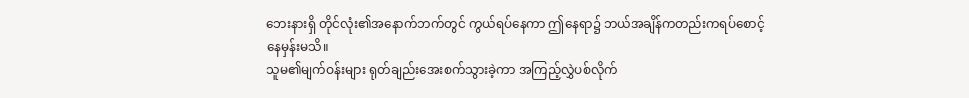ဘေးနားရှိ တိုင်လုံး၏အနောက်ဘက်တွင် ကွယ်ရပ်နေကာ ဤနေရာ၌ ဘယ်အချိန်ကတည်းကရပ်စောင့်နေမှန်းမသိ။
သူမ၏မျက်ဝန်းများ ရုတ်ချည်းအေးစက်သွားခဲ့ကာ အကြည့်လွှဲပစ်လိုက်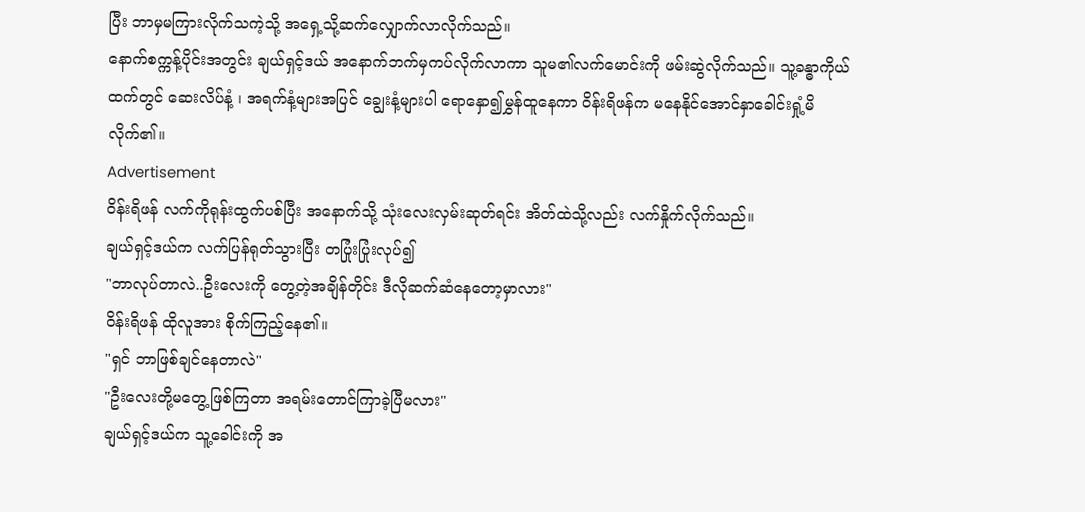ပြီး ဘာမှမကြားလိုက်သကဲ့သို့ အရှေ့သို့ဆက်လျှောက်လာလိုက်သည်။
နောက်စက္ကန့်ပိုင်းအတွင်း ချယ်ရှင့်ဒယ် အနောက်ဘက်မှကပ်လိုက်လာကာ သူမ၏လက်မောင်းကို ဖမ်းဆွဲလိုက်သည်။ သူ့ခန္ဓာကိုယ်ထက်တွင် ဆေးလိပ်နံ့ ၊ အရက်နံ့များအပြင် ချွေးနံ့များပါ ရောနှော၍မွှန်ထူနေကာ ဝိန်းရိဖန်က မနေနိုင်အောင်နှာခေါင်းရှုံ့မိလိုက်၏။
Advertisement
ဝိန်းရိဖန် လက်ကိုရုန်းထွက်ပစ်ပြီး အနောက်သို့ သုံးလေးလှမ်းဆုတ်ရင်း အိတ်ထဲသို့လည်း လက်နှိုက်လိုက်သည်။
ချယ်ရှင့်ဒယ်က လက်ပြန်ရုတ်သွားပြီး တပြုံးပြုံးလုပ်၍
"ဘာလုပ်တာလဲ..ဦးလေးကို တွေ့တဲ့အချိန်တိုင်း ဒီလိုဆက်ဆံနေတော့မှာလား"
ဝိန်းရိဖန် ထိုလူအား စိုက်ကြည့်နေ၏။
"ရှင် ဘာဖြစ်ချင်နေတာလဲ"
"ဦးလေးတို့မတွေ့ဖြစ်ကြတာ အရမ်းတောင်ကြာခဲ့ပြီမလား"
ချယ်ရှင့်ဒယ်က သူ့ခေါင်းကို အ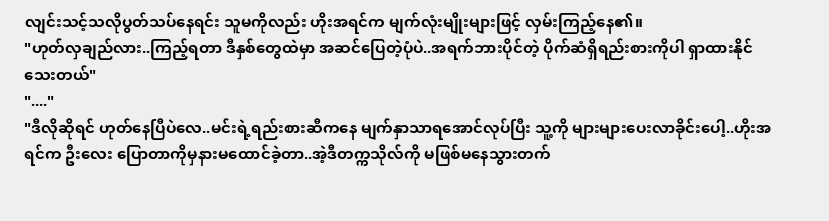လျင်းသင့်သလိုပွတ်သပ်နေရင်း သူမကိုလည်း ဟိုးအရင်က မျက်လုံးမျိုးများဖြင့် လှမ်းကြည့်နေ၏။
"ဟုတ်လှချည်လား..ကြည့်ရတာ ဒီနှစ်တွေထဲမှာ အဆင်ပြေတဲ့ပုံပဲ..အရက်ဘားပိုင်တဲ့ ပိုက်ဆံရှိရည်းစားကိုပါ ရှာထားနိုင်သေးတယ်"
"...."
"ဒီလိုဆိုရင် ဟုတ်နေပြီပဲလေ..မင်းရဲ့ရည်းစားဆီကနေ မျက်နှာသာရအောင်လုပ်ပြီး သူ့ကို များများပေးလာခိုင်းပေါ့..ဟိုးအရင်က ဦးလေး ပြောတာကိုမှနားမထောင်ခဲ့တာ..အဲ့ဒီတက္ကသိုလ်ကို မဖြစ်မနေသွားတက်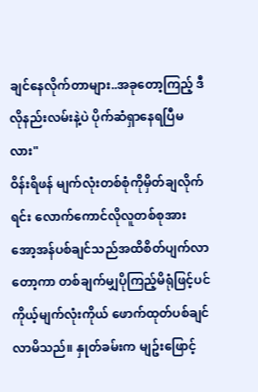ချင်နေလိုက်တာများ..အခုတော့ကြည့် ဒီလိုနည်းလမ်းနဲ့ပဲ ပိုက်ဆံရှာနေရပြီမလား"
ဝိန်းရိဖန် မျက်လုံးတစ်စုံကိုမှိတ်ချလိုက်ရင်း လောက်ကောင်လိုလူတစ်စုအား အော့အန်ပစ်ချင်သည်အထိစိတ်ပျက်လာတော့ကာ တစ်ချက်မျှပိုကြည့်မိရုံဖြင့်ပင် ကိုယ့်မျက်လုံးကိုယ် ဖောက်ထုတ်ပစ်ချင်လာမိသည်။ နှုတ်ခမ်းက မျဥ်းဖြောင့်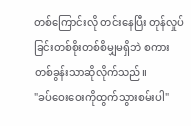တစ်ကြောင်းလို တင်းနေပြီး တုန်လှုပ်ခြင်းတစ်စိုးတစ်စိမျှမရှိဘဲ စကားတစ်ခွန်းသာဆိုလိုက်သည်။
"ခပ်ဝေးဝေးကိုထွက်သွားစမ်းပါ"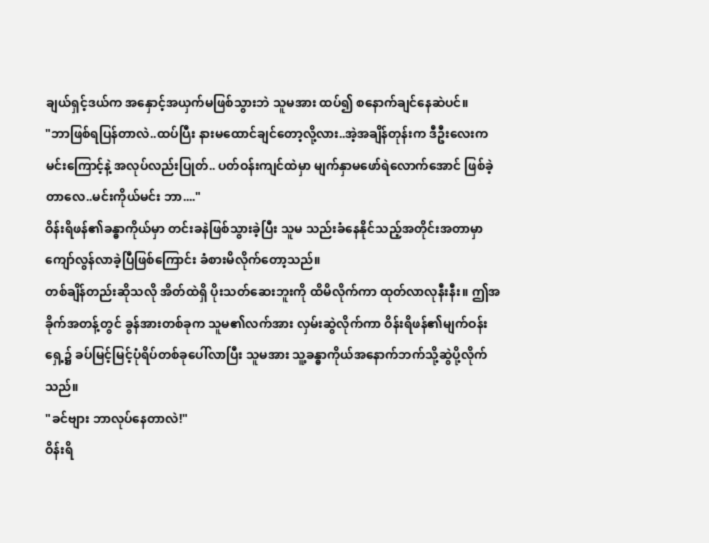ချယ်ရှင့်ဒယ်က အနှောင့်အယှက်မဖြစ်သွားဘဲ သူမအား ထပ်၍ စနောက်ချင်နေဆဲပင်။
"ဘာဖြစ်ရပြန်တာလဲ..ထပ်ပြီး နားမထောင်ချင်တော့လို့လား..အဲ့အချိန်တုန်းက ဒီဦးလေးက မင်းကြောင့်နဲ့ အလုပ်လည်းပြုတ်.. ပတ်ဝန်းကျင်ထဲမှာ မျက်နှာမဖော်ရဲလောက်အောင် ဖြစ်ခဲ့တာလေ..မင်းကိုယ်မင်း ဘာ...."
ဝိန်းရိဖန်၏ခန္ဓာကိုယ်မှာ တင်းခနဲဖြစ်သွားခဲ့ပြီး သူမ သည်းခံနေနိုင်သည့်အတိုင်းအတာမှာ ကျော်လွန်လာခဲ့ပြီဖြစ်ကြောင်း ခံစားမိလိုက်တော့သည်။
တစ်ချိန်တည်းဆိုသလို အိတ်ထဲရှိ ပိုးသတ်ဆေးဘူးကို ထိမိလိုက်ကာ ထုတ်လာလုနီးနီး။ ဤအခိုက်အတန့်တွင် ခွန်အားတစ်ခုက သူမ၏လက်အား လှမ်းဆွဲလိုက်ကာ ဝိန်းရိဖန်၏မျက်ဝန်းရှေ့၌ ခပ်မြင့်မြင့်ပုံရိပ်တစ်ခုပေါ်လာပြီး သူမအား သူ့ခန္ဓာကိုယ်အနောက်ဘက်သို့ဆွဲပို့လိုက်သည်။
"ခင်ဗျား ဘာလုပ်နေတာလဲ!"
ဝိန်းရိ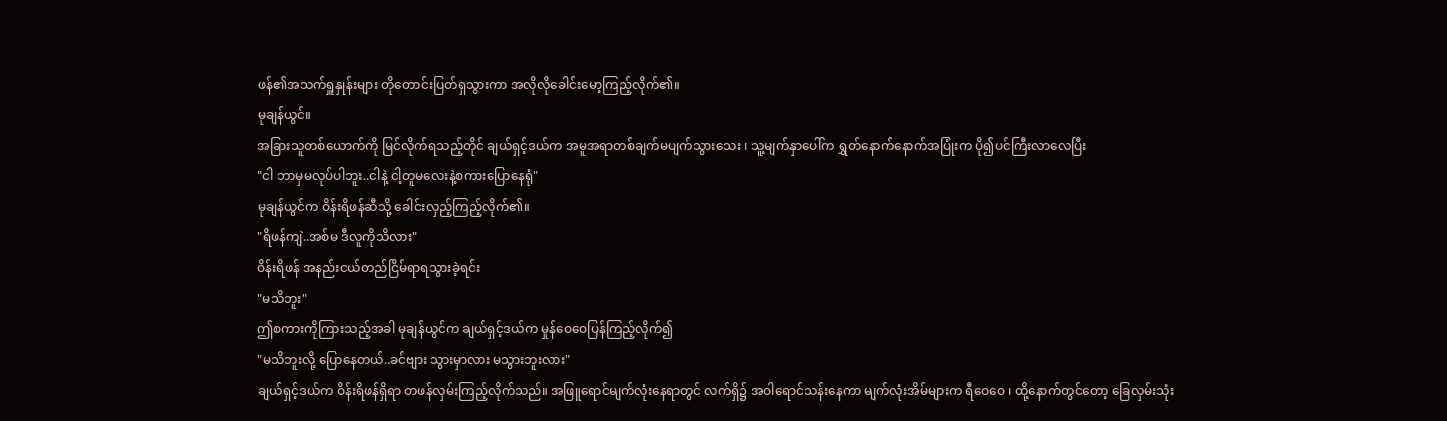ဖန်၏အသက်ရှူနှုန်းများ တိုတောင်းပြတ်ရှသွားကာ အလိုလိုခေါင်းမော့ကြည့်လိုက်၏။
မုချန်ယွင်။
အခြားသူတစ်ယောက်ကို မြင်လိုက်ရသည့်တိုင် ချယ်ရှင့်ဒယ်က အမူအရာတစ်ချက်မပျက်သွားသေး ၊ သူ့မျက်နှာပေါ်က ရွှတ်နောက်နောက်အပြုံးက ပို၍ပင်ကြီးလာလေပြီး
"ငါ ဘာမှမလုပ်ပါဘူး..ငါနဲ့ ငါ့တူမလေးနဲ့စကားပြောနေရုံ"
မုချန်ယွင်က ဝိန်းရိဖန်ဆီသို့ ခေါင်းလှည့်ကြည့်လိုက်၏။
"ရိဖန်ကျဲ..အစ်မ ဒီလူကိုသိလား"
ဝိန်းရိဖန် အနည်းငယ်တည်ငြိမ်ရာရသွားခဲ့ရင်း
"မသိဘူး"
ဤစကားကိုကြားသည့်အခါ မုချန်ယွင်က ချယ်ရှင့်ဒယ်က မှုန်ဝေဝေပြန်ကြည့်လိုက်၍
"မသိဘူးလို့ ပြောနေတယ်..ခင်ဗျား သွားမှာလား မသွားဘူးလား"
ချယ်ရှင့်ဒယ်က ဝိန်းရိဖန်ရှိရာ တဖန်လှမ်းကြည့်လိုက်သည်။ အဖြူရောင်မျက်လုံးနေရာတွင် လက်ရှိ၌ အဝါရောင်သန်းနေကာ မျက်လုံးအိမ်များက ရီဝေဝေ ၊ ထို့နောက်တွင်တော့ ခြေလှမ်းသုံး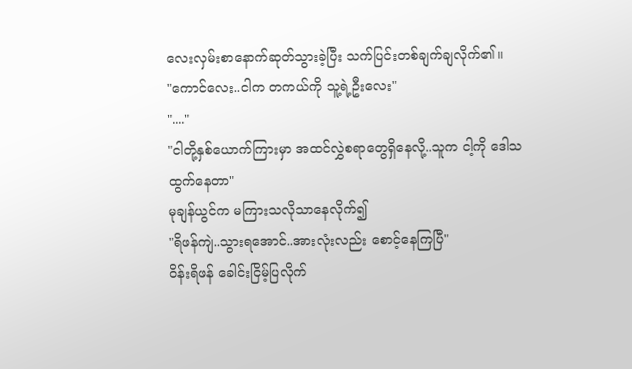လေးလှမ်းစာနောက်ဆုတ်သွားခဲ့ပြီး သက်ပြင်းတစ်ချက်ချလိုက်၏။
"ကောင်လေး..ငါက တကယ်ကို သူ့ရဲ့ဦးလေး"
"...."
"ငါတို့နှစ်ယောက်ကြားမှာ အထင်လွှဲစရာတွေရှိနေလို့..သူက ငါ့ကို ဒေါသထွက်နေတာ"
မုချန်ယွင်က မကြားသလိုသာနေလိုက်၍
"ရိဖန်ကျဲ..သွားရအောင်..အားလုံးလည်း စောင့်နေကြပြီ"
ဝိန်းရိဖန် ခေါင်းငြိမ့်ပြလိုက်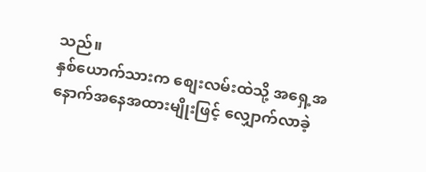သည်။
နှစ်ယောက်သားက စျေးလမ်းထဲသို့ အရှေ့အနောက်အနေအထားမျိုးဖြင့် လျှောက်လာခဲ့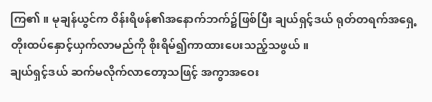ကြ၏။ မုချန်ယွင်က ဝိန်းရိဖန်၏အနောက်ဘက်၌ဖြစ်ပြီး ချယ်ရှင့်ဒယ် ရုတ်တရက်အရှေ့တိုးထပ်နှောင့်ယှက်လာမည်ကို စိုးရိမ်၍ကာထားပေးသည့်သဖွယ်။
ချယ်ရှင့်ဒယ် ဆက်မလိုက်လာတော့သဖြင့် အကွာအဝေး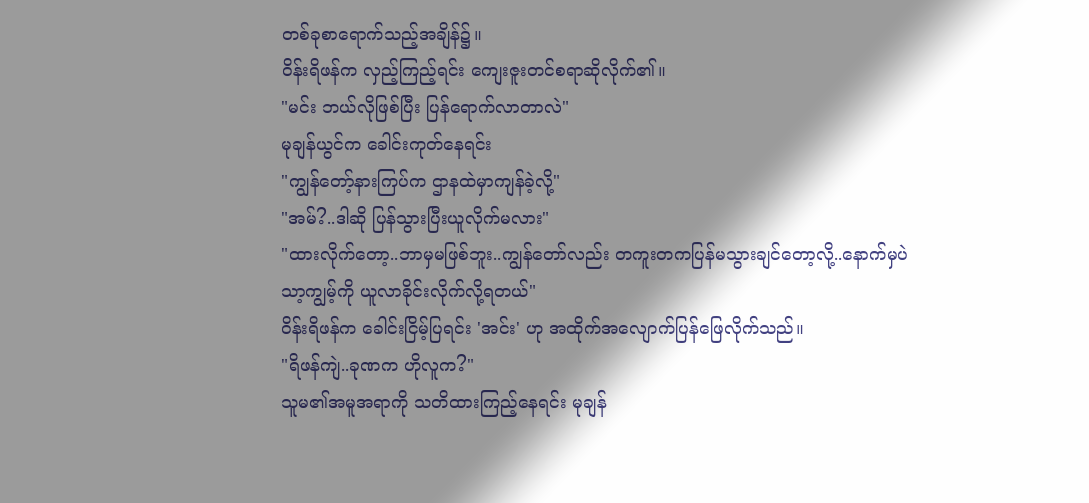တစ်ခုစာရောက်သည့်အချိန်၌။
ဝိန်းရိဖန်က လှည့်ကြည့်ရင်း ကျေးဇူးတင်စရာဆိုလိုက်၏။
"မင်း ဘယ်လိုဖြစ်ပြီး ပြန်ရောက်လာတာလဲ"
မုချန်ယွင်က ခေါင်းကုတ်နေရင်း
"ကျွန်တော့်နားကြပ်က ဌာနထဲမှာကျန်ခဲ့လို့"
"အမ်?..ဒါဆို ပြန်သွားပြီးယူလိုက်မလား"
"ထားလိုက်တော့..ဘာမှမဖြစ်ဘူး..ကျွန်တော်လည်း တကူးတကပြန်မသွားချင်တော့လို့..နောက်မှပဲ သာ့ကျွမ့်ကို ယူလာခိုင်းလိုက်လို့ရတယ်"
ဝိန်းရိဖန်က ခေါင်းငြိမ့်ပြရင်း 'အင်း' ဟု အထိုက်အလျောက်ပြန်ဖြေလိုက်သည်။
"ရိဖန်ကျဲ..ခုဏက ဟိုလူက?"
သူမ၏အမူအရာကို သတိထားကြည့်နေရင်း မုချန်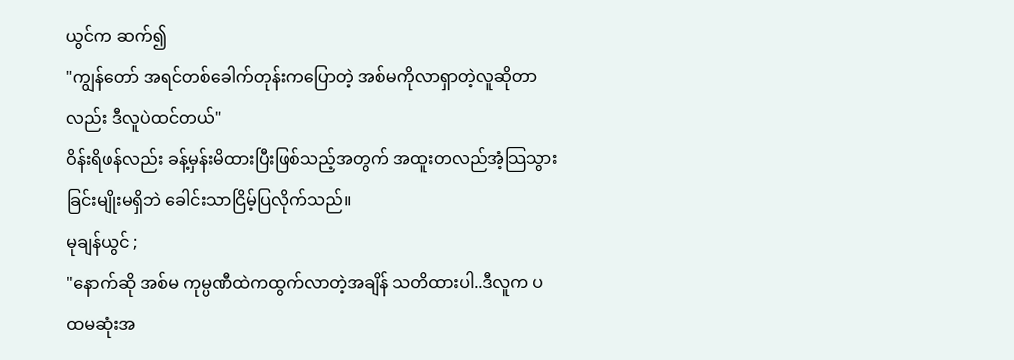ယွင်က ဆက်၍
"ကျွန်တော် အရင်တစ်ခေါက်တုန်းကပြောတဲ့ အစ်မကိုလာရှာတဲ့လူဆိုတာလည်း ဒီလူပဲထင်တယ်"
ဝိန်းရိဖန်လည်း ခန့်မှန်းမိထားပြီးဖြစ်သည့်အတွက် အထူးတလည်အံ့သြသွားခြင်းမျိုးမရှိဘဲ ခေါင်းသာငြိမ့်ပြလိုက်သည်။
မုချန်ယွင် ;
"နောက်ဆို အစ်မ ကုမ္ပဏီထဲကထွက်လာတဲ့အချိန် သတိထားပါ..ဒီလူက ပထမဆုံးအ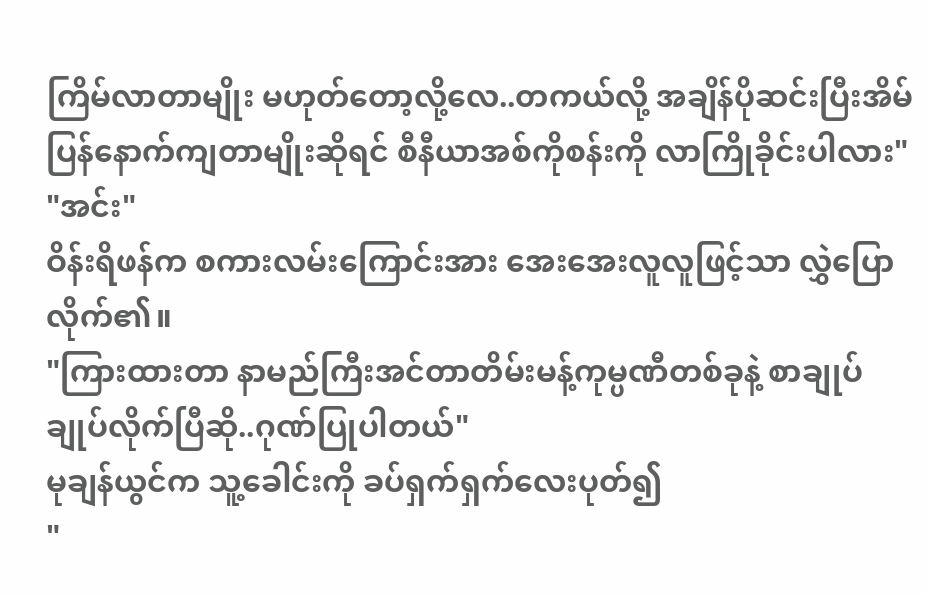ကြိမ်လာတာမျိုး မဟုတ်တော့လို့လေ..တကယ်လို့ အချိန်ပိုဆင်းပြီးအိမ်ပြန်နောက်ကျတာမျိုးဆိုရင် စီနီယာအစ်ကိုစန်းကို လာကြိုခိုင်းပါလား"
"အင်း"
ဝိန်းရိဖန်က စကားလမ်းကြောင်းအား အေးအေးလူလူဖြင့်သာ လွှဲပြောလိုက်၏။
"ကြားထားတာ နာမည်ကြီးအင်တာတိမ်းမန့်ကုမ္ပဏီတစ်ခုနဲ့ စာချုပ်ချုပ်လိုက်ပြီဆို..ဂုဏ်ပြုပါတယ်"
မုချန်ယွင်က သူ့ခေါင်းကို ခပ်ရှက်ရှက်လေးပုတ်၍
"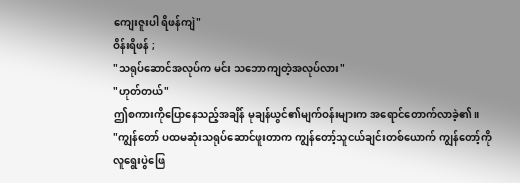ကျေးဇူးပါ ရိဖန်ကျဲ"
ဝိန်းရိဖန် ;
"သရုပ်ဆောင်အလုပ်က မင်း သဘောကျတဲ့အလုပ်လား"
"ဟုတ်တယ်"
ဤစကားကိုပြောနေသည့်အချိန် မုချန်ယွင်၏မျက်ဝန်းများက အရောင်တောက်လာခဲ့၏။
"ကျွန်တော် ပထမဆုံးသရုပ်ဆောင်ဖူးတာက ကျွန်တော့်သူငယ်ချင်းတစ်ယောက် ကျွန်တော့်ကိုလူရွေးပွဲဖြေ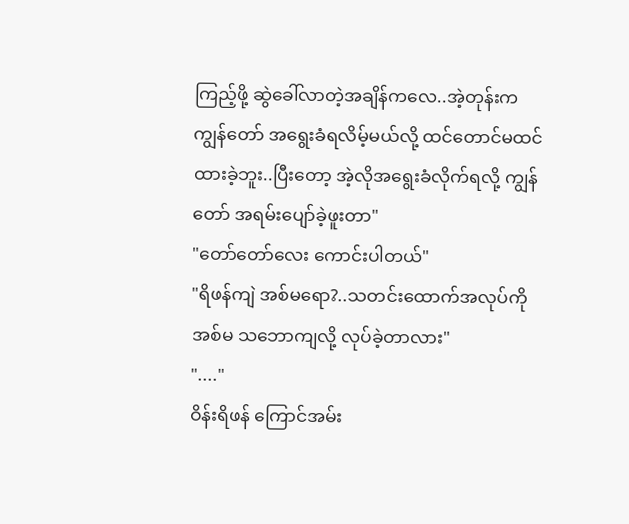ကြည့်ဖို့ ဆွဲခေါ်လာတဲ့အချိန်ကလေ..အဲ့တုန်းက ကျွန်တော် အရွေးခံရလိမ့်မယ်လို့ ထင်တောင်မထင်ထားခဲ့ဘူး..ပြီးတော့ အဲ့လိုအရွေးခံလိုက်ရလို့ ကျွန်တော် အရမ်းပျော်ခဲ့ဖူးတာ"
"တော်တော်လေး ကောင်းပါတယ်"
"ရိဖန်ကျဲ အစ်မရော?..သတင်းထောက်အလုပ်ကို အစ်မ သဘောကျလို့ လုပ်ခဲ့တာလား"
"...."
ဝိန်းရိဖန် ကြောင်အမ်း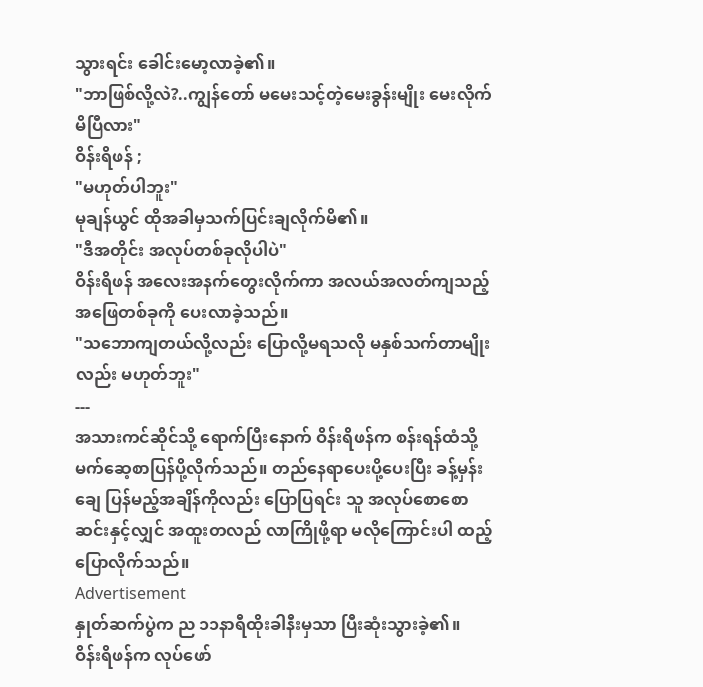သွားရင်း ခေါင်းမော့လာခဲ့၏။
"ဘာဖြစ်လို့လဲ?..ကျွန်တော် မမေးသင့်တဲ့မေးခွန်းမျိုး မေးလိုက်မိပြီလား"
ဝိန်းရိဖန် ;
"မဟုတ်ပါဘူး"
မုချန်ယွင် ထိုအခါမှသက်ပြင်းချလိုက်မိ၏။
"ဒီအတိုင်း အလုပ်တစ်ခုလိုပါပဲ"
ဝိန်းရိဖန် အလေးအနက်တွေးလိုက်ကာ အလယ်အလတ်ကျသည့်အဖြေတစ်ခုကို ပေးလာခဲ့သည်။
"သဘောကျတယ်လို့လည်း ပြောလို့မရသလို မနှစ်သက်တာမျိုးလည်း မဟုတ်ဘူး"
---
အသားကင်ဆိုင်သို့ ရောက်ပြီးနောက် ဝိန်းရိဖန်က စန်းရန်ထံသို့ မက်ဆေ့စာပြန်ပို့လိုက်သည်။ တည်နေရာပေးပို့ပေးပြီး ခန့်မှန်းချေ ပြန်မည့်အချိန်ကိုလည်း ပြောပြရင်း သူ အလုပ်စောစောဆင်းနှင့်လျှင် အထူးတလည် လာကြိုဖို့ရာ မလိုကြောင်းပါ ထည့်ပြောလိုက်သည်။
Advertisement
နှုတ်ဆက်ပွဲက ည ၁၁နာရီထိုးခါနီးမှသာ ပြီးဆုံးသွားခဲ့၏။
ဝိန်းရိဖန်က လုပ်ဖော်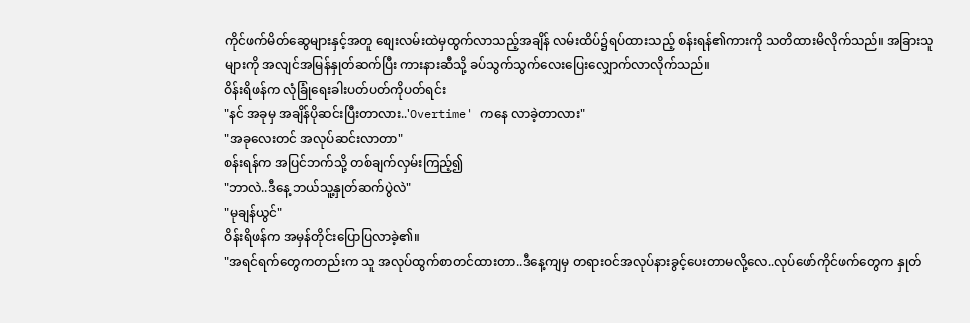ကိုင်ဖက်မိတ်ဆွေများနှင့်အတူ စျေးလမ်းထဲမှထွက်လာသည့်အချိန် လမ်းထိပ်၌ရပ်ထားသည့် စန်းရန်၏ကားကို သတိထားမိလိုက်သည်။ အခြားသူများကို အလျင်အမြန်နှုတ်ဆက်ပြီး ကားနားဆီသို့ ခပ်သွက်သွက်လေးပြေးလျှောက်လာလိုက်သည်။
ဝိန်းရိဖန်က လုံခြုံရေးခါးပတ်ပတ်ကိုပတ်ရင်း
"နင် အခုမှ အချိန်ပိုဆင်းပြီးတာလား..'Overtime' ကနေ လာခဲ့တာလား"
"အခုလေးတင် အလုပ်ဆင်းလာတာ"
စန်းရန်က အပြင်ဘက်သို့ တစ်ချက်လှမ်းကြည့်၍
"ဘာလဲ..ဒီနေ့ ဘယ်သူ့နှုတ်ဆက်ပွဲလဲ"
"မုချန်ယွင်"
ဝိန်းရိဖန်က အမှန်တိုင်းပြောပြလာခဲ့၏။
"အရင်ရက်တွေကတည်းက သူ အလုပ်ထွက်စာတင်ထားတာ..ဒီနေ့ကျမှ တရားဝင်အလုပ်နားခွင့်ပေးတာမလို့လေ..လုပ်ဖော်ကိုင်ဖက်တွေက နှုတ်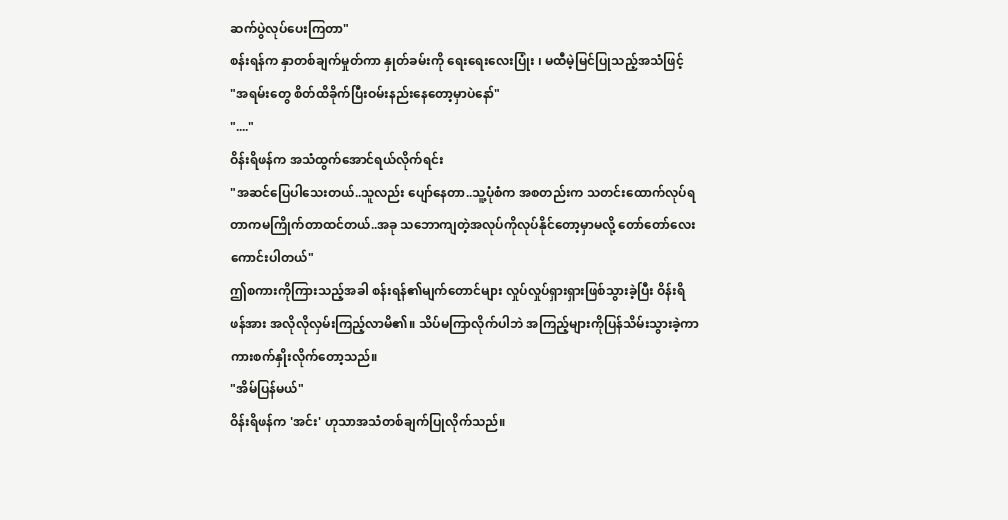ဆက်ပွဲလုပ်ပေးကြတာ"
စန်းရန်က နှာတစ်ချက်မှုတ်ကာ နှုတ်ခမ်းကို ရေးရေးလေးပြုံး ၊ မထီမဲ့မြင်ပြုသည့်အသံဖြင့်
"အရမ်းတွေ စိတ်ထိခိုက်ပြီးဝမ်းနည်းနေတော့မှာပဲနော်"
"...."
ဝိန်းရိဖန်က အသံထွက်အောင်ရယ်လိုက်ရင်း
"အဆင်ပြေပါသေးတယ်..သူလည်း ပျော်နေတာ..သူ့ပုံစံက အစတည်းက သတင်းထောက်လုပ်ရတာကမကြိုက်တာထင်တယ်..အခု သဘောကျတဲ့အလုပ်ကိုလုပ်နိုင်တော့မှာမလို့ တော်တော်လေးကောင်းပါတယ်"
ဤစကားကိုကြားသည့်အခါ စန်းရန်၏မျက်တောင်များ လှုပ်လှုပ်ရှားရှားဖြစ်သွားခဲ့ပြီး ဝိန်းရိဖန်အား အလိုလိုလှမ်းကြည့်လာမိ၏။ သိပ်မကြာလိုက်ပါဘဲ အကြည့်များကိုပြန်သိမ်းသွားခဲ့ကာ ကားစက်နှိုးလိုက်တော့သည်။
"အိမ်ပြန်မယ်"
ဝိန်းရိဖန်က 'အင်း' ဟုသာအသံတစ်ချက်ပြုလိုက်သည်။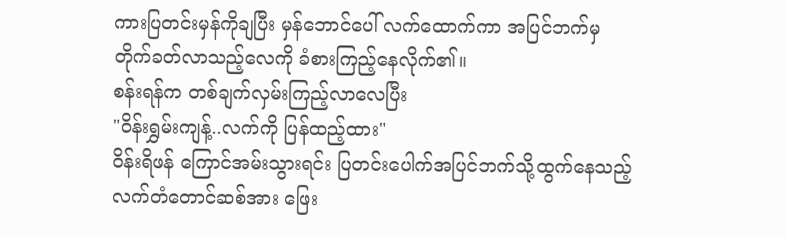ကားပြတင်းမှန်ကိုချပြီး မှန်ဘောင်ပေါ် လက်ထောက်ကာ အပြင်ဘက်မှတိုက်ခတ်လာသည့်လေကို ခံစားကြည့်နေလိုက်၏။
စန်းရန်က တစ်ချက်လှမ်းကြည့်လာလေပြီး
"ဝိန်းရွှမ်းကျန့်..လက်ကို ပြန်ထည့်ထား"
ဝိန်းရိဖန် ကြောင်အမ်းသွားရင်း ပြတင်းပေါက်အပြင်ဘက်သို့ထွက်နေသည့် လက်တံတောင်ဆစ်အား ဖြေး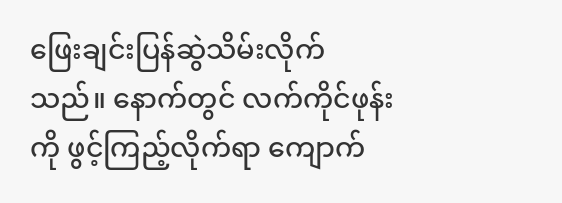ဖြေးချင်းပြန်ဆွဲသိမ်းလိုက်သည်။ နောက်တွင် လက်ကိုင်ဖုန်းကို ဖွင့်ကြည့်လိုက်ရာ ကျောက်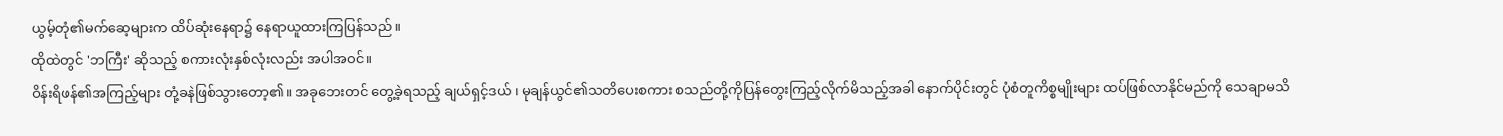ယွမ့်တုံ၏မက်ဆေ့များက ထိပ်ဆုံးနေရာ၌ နေရာယူထားကြပြန်သည်။
ထိုထဲတွင် 'ဘကြီး' ဆိုသည့် စကားလုံးနှစ်လုံးလည်း အပါအဝင်။
ဝိန်းရိဖန်၏အကြည့်များ တုံ့ခနဲဖြစ်သွားတော့၏။ အခုဘေးတင် တွေ့ခဲ့ရသည့် ချယ်ရှင့်ဒယ် ၊ မုချန်ယွင်၏သတိပေးစကား စသည်တို့ကိုပြန်တွေးကြည့်လိုက်မိသည့်အခါ နောက်ပိုင်းတွင် ပုံစံတူကိစ္စမျိုးများ ထပ်ဖြစ်လာနိုင်မည်ကို သေချာမသိ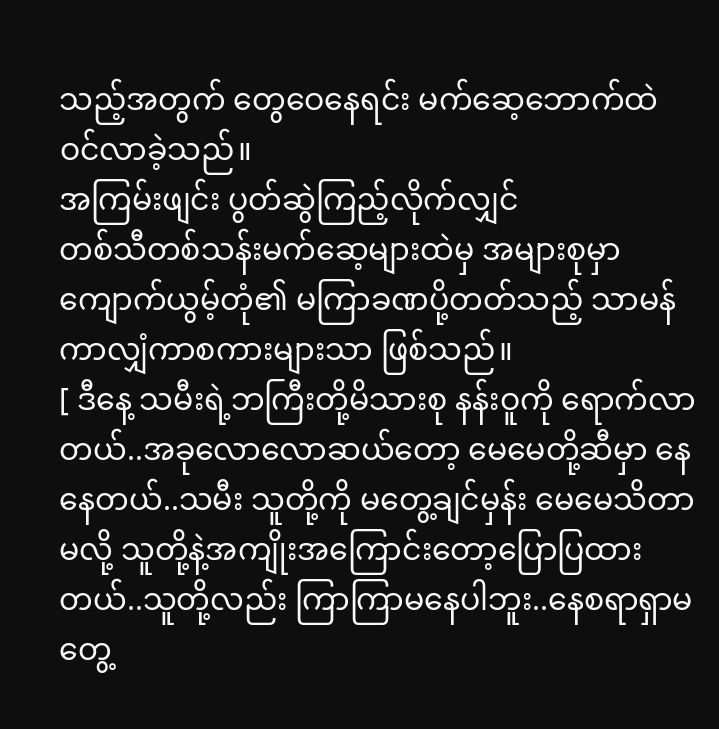သည့်အတွက် တွေဝေနေရင်း မက်ဆေ့ဘောက်ထဲ ဝင်လာခဲ့သည်။
အကြမ်းဖျင်း ပွတ်ဆွဲကြည့်လိုက်လျှင်
တစ်သီတစ်သန်းမက်ဆေ့များထဲမှ အများစုမှာ ကျောက်ယွမ့်တုံ၏ မကြာခဏပို့တတ်သည့် သာမန်ကာလျှံကာစကားများသာ ဖြစ်သည်။
[ ဒီနေ့ သမီးရဲ့ဘကြီးတို့မိသားစု နန်းဝူကို ရောက်လာတယ်..အခုလောလောဆယ်တော့ မေမေတို့ဆီမှာ နေနေတယ်..သမီး သူတို့ကို မတွေ့ချင်မှန်း မေမေသိတာမလို့ သူတို့နဲ့အကျိုးအကြောင်းတော့ပြောပြထားတယ်..သူတို့လည်း ကြာကြာမနေပါဘူး..နေစရာရှာမတွေ့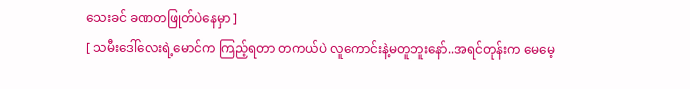သေးခင် ခဏတဖြုတ်ပဲနေမှာ ]
[ သမီးဒေါ်လေးရဲ့မောင်က ကြည့်ရတာ တကယ်ပဲ လူကောင်းနဲ့မတူဘူးနော်..အရင်တုန်းက မေမေ့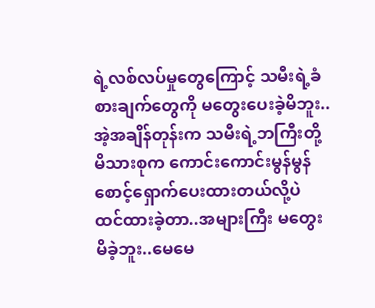ရဲ့လစ်လပ်မှုတွေကြောင့် သမီးရဲ့ခံစားချက်တွေကို မတွေးပေးခဲ့မိဘူး..အဲ့အချိန်တုန်းက သမီးရဲ့ဘကြီးတို့မိသားစုက ကောင်းကောင်းမွန်မွန်စောင့်ရှောက်ပေးထားတယ်လို့ပဲ ထင်ထားခဲ့တာ..အများကြီး မတွေးမိခဲ့ဘူး..မေမေ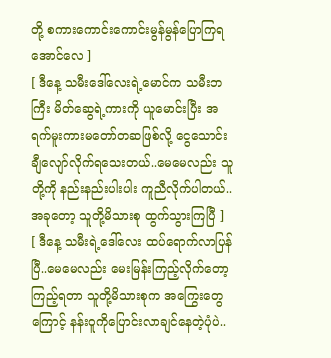တို့ စကားကောင်းကောင်းမွန်မွန်ပြောကြရအောင်လေ ]
[ ဒီနေ့ သမီးဒေါ်လေးရဲ့မောင်က သမီးဘကြီး မိတ်ဆွေရဲ့ကားကို ယူမောင်းပြီး အရက်မူးကားမတော်တဆဖြစ်လို့ ငွေသောင်းချီလျော်လိုက်ရသေးတယ်..မေမေလည်း သူတို့ကို နည်းနည်းပါးပါး ကူညီလိုက်ပါတယ်..အခုတော့ သူတို့မိသားစု ထွက်သွားကြပြီ ]
[ ဒီနေ့ သမီးရဲ့ဒေါ်လေး ထပ်ရောက်လာပြန်ပြီ..မေမေလည်း မေးမြန်းကြည့်လိုက်တော့ ကြည့်ရတာ သူတို့မိသားစုက အကြွေးတွေကြောင့် နန်းဝူကိုပြောင်းလာချင်နေတဲ့ပုံပဲ..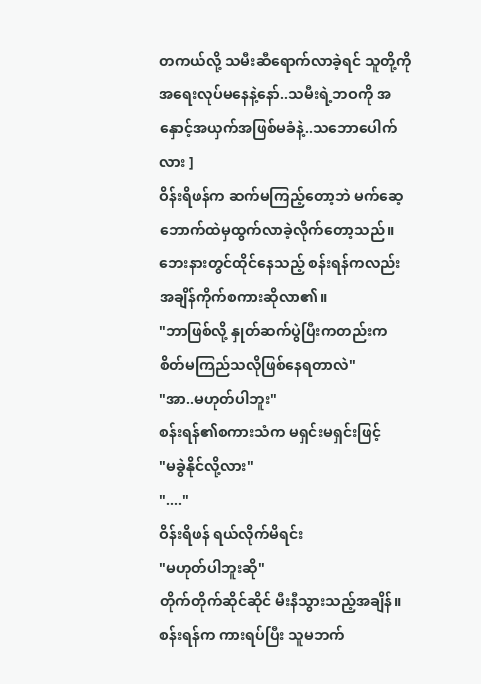တကယ်လို့ သမီးဆီရောက်လာခဲ့ရင် သူတို့ကို အရေးလုပ်မနေနဲ့နော်..သမီးရဲ့ဘဝကို အနှောင့်အယှက်အဖြစ်မခံနဲ့..သဘောပေါက်လား ]
ဝိန်းရိဖန်က ဆက်မကြည့်တော့ဘဲ မက်ဆေ့ဘောက်ထဲမှထွက်လာခဲ့လိုက်တော့သည်။
ဘေးနားတွင်ထိုင်နေသည့် စန်းရန်ကလည်း အချိန်ကိုက်စကားဆိုလာ၏။
"ဘာဖြစ်လို့ နှုတ်ဆက်ပွဲပြီးကတည်းက စိတ်မကြည်သလိုဖြစ်နေရတာလဲ"
"အာ..မဟုတ်ပါဘူး"
စန်းရန်၏စကားသံက မရှင်းမရှင်းဖြင့်
"မခွဲနိုင်လို့လား"
"...."
ဝိန်းရိဖန် ရယ်လိုက်မိရင်း
"မဟုတ်ပါဘူးဆို"
တိုက်တိုက်ဆိုင်ဆိုင် မီးနီသွားသည့်အချိန်။
စန်းရန်က ကားရပ်ပြီး သူမဘက်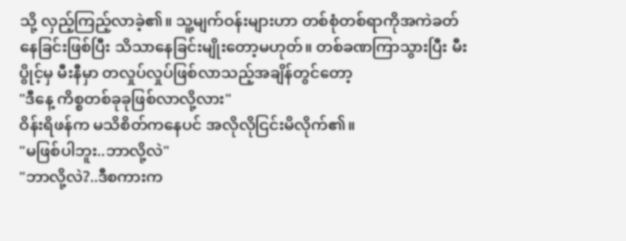သို့ လှည့်ကြည့်လာခဲ့၏။ သူ့မျက်ဝန်းများဟာ တစ်စုံတစ်ရာကိုအကဲခတ်နေခြင်းဖြစ်ပြီး သိသာနေခြင်းမျိုးတော့မဟုတ်။ တစ်ခဏကြာသွားပြီး မီးပွိုင့်မှ မီးနီမှာ တလှုပ်လှုပ်ဖြစ်လာသည့်အချိန်တွင်တော့
"ဒီနေ့ ကိစ္စတစ်ခုခုဖြစ်လာလို့လား"
ဝိန်းရိဖန်က မသိစိတ်ကနေပင် အလိုလိုငြင်းမိလိုက်၏။
"မဖြစ်ပါဘူး..ဘာလို့လဲ"
"ဘာလို့လဲ?..ဒီစကားက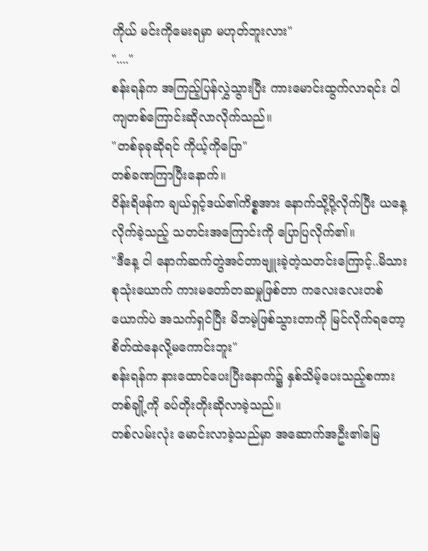ကိုယ် မင်းကိုမေးရမှာ မဟုတ်ဘူးလား"
"...."
စန်းရန်က အကြည့်ပြန်လွှဲသွားပြီး ကားမောင်းထွက်လာရင်း ဝါကျတစ်ကြောင်းဆိုလာလိုက်သည်။
"တစ်ခုခုဆိုရင် ကိုယ့်ကိုပြော"
တစ်ခဏကြာပြီးနောက်။
ဝိန်းရိဖန်က ချယ်ရှင့်ဒယ်၏ကိစ္စအား နောက်သို့ပို့လိုက်ပြီး ယနေ့လိုက်ခဲ့သည့် သတင်းအကြောင်းကို ပြောပြလိုက်၏။
"ဒီနေ့ ငါ နောက်ဆက်တွဲအင်တာဗျူးခဲ့တဲ့သတင်းကြောင့်..မိသားစုသုံးယောက် ကားမတော်တဆမှုဖြစ်တာ ကလေးလေးတစ်ယောက်ပဲ အသက်ရှင်ပြီး မိဘမဲ့ဖြစ်သွားတာကို မြင်လိုက်ရတော့ စိတ်ထဲနေလို့မကောင်းဘူး"
စန်းရန်က နားထောင်ပေးပြီးနောက်၌ နှစ်သိမ့်ပေးသည့်စကားတစ်ချို့ကို ခပ်တိုးတိုးဆိုလာခဲ့သည်။
တစ်လမ်းလုံး မောင်းလာခဲ့သည်မှာ အဆောက်အဦး၏မြေ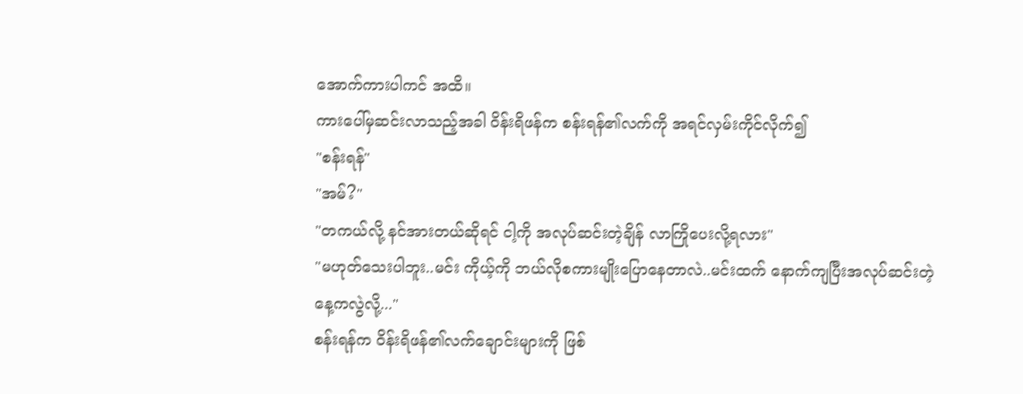အောက်ကားပါကင် အထိ။
ကားပေါ်မှဆင်းလာသည့်အခါ ဝိန်းရိဖန်က စန်းရန်၏လက်ကို အရင်လှမ်းကိုင်လိုက်၍
"စန်းရန်"
"အမ်?"
"တကယ်လို့ နင်အားတယ်ဆိုရင် ငါ့ကို အလုပ်ဆင်းတဲ့ချိန် လာကြိုပေးလို့ရလား"
"မဟုတ်သေးပါဘူး..မင်း ကိုယ့်ကို ဘယ်လိုစကားမျိုးပြောနေတာလဲ..မင်းထက် နောက်ကျပြီးအလုပ်ဆင်းတဲ့နေ့ကလွဲလို့..."
စန်းရန်က ဝိန်းရိဖန်၏လက်ချောင်းများကို ဖြစ်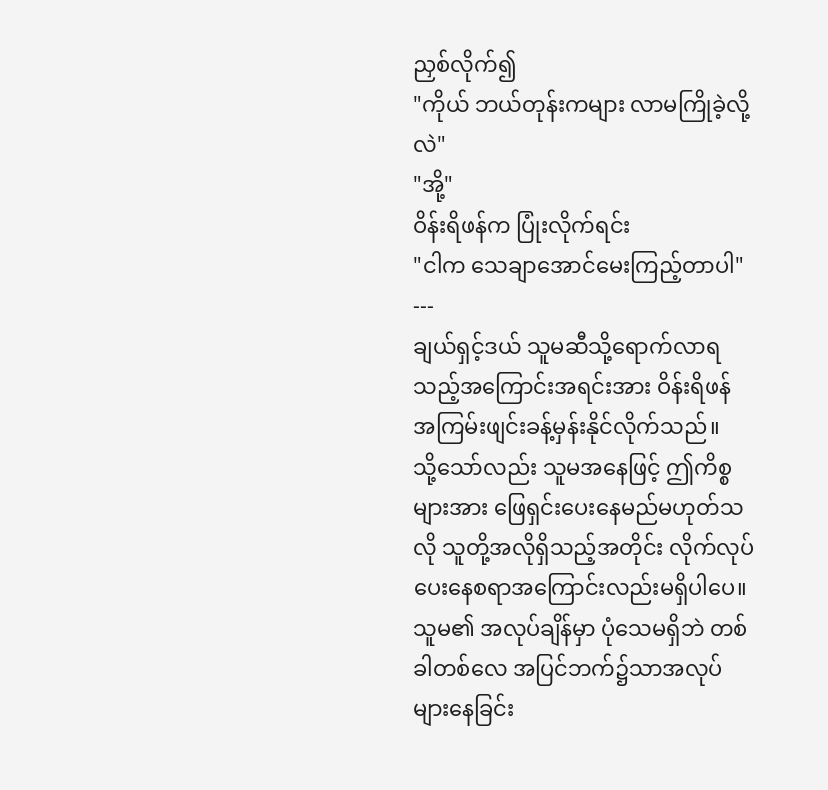ညှစ်လိုက်၍
"ကိုယ် ဘယ်တုန်းကများ လာမကြိုခဲ့လို့လဲ"
"အို့"
ဝိန်းရိဖန်က ပြုံးလိုက်ရင်း
"ငါက သေချာအောင်မေးကြည့်တာပါ"
---
ချယ်ရှင့်ဒယ် သူမဆီသို့ရောက်လာရသည့်အကြောင်းအရင်းအား ဝိန်းရိဖန် အကြမ်းဖျင်းခန့်မှန်းနိုင်လိုက်သည်။
သို့သော်လည်း သူမအနေဖြင့် ဤကိစ္စများအား ဖြေရှင်းပေးနေမည်မဟုတ်သလို သူတို့အလိုရှိသည့်အတိုင်း လိုက်လုပ်ပေးနေစရာအကြောင်းလည်းမရှိပါပေ။ သူမ၏ အလုပ်ချိန်မှာ ပုံသေမရှိဘဲ တစ်ခါတစ်လေ အပြင်ဘက်၌သာအလုပ်များနေခြင်း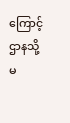ကြောင့် ဌာနသို့ မ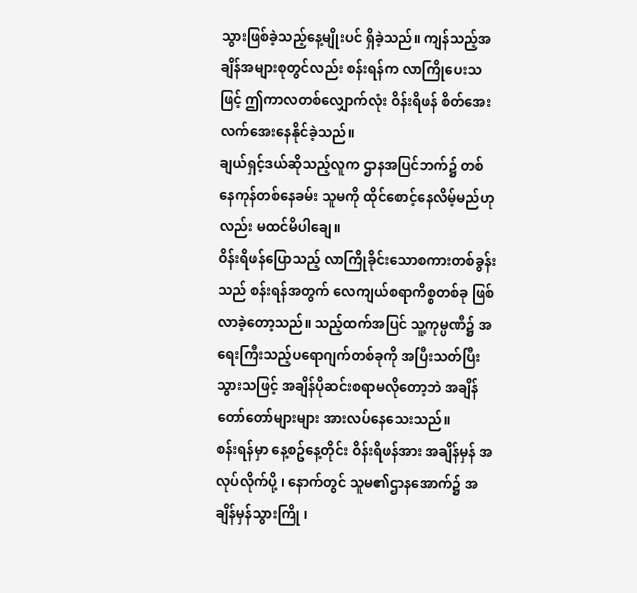သွားဖြစ်ခဲ့သည့်နေ့မျိုးပင် ရှိခဲ့သည်။ ကျန်သည့်အချိန်အများစုတွင်လည်း စန်းရန်က လာကြိုပေးသဖြင့် ဤကာလတစ်လျှောက်လုံး ဝိန်းရိဖန် စိတ်အေးလက်အေးနေနိုင်ခဲ့သည်။
ချယ်ရှင့်ဒယ်ဆိုသည့်လူက ဌာနအပြင်ဘက်၌ တစ်နေကုန်တစ်နေခမ်း သူမကို ထိုင်စောင့်နေလိမ့်မည်ဟုလည်း မထင်မိပါချေ။
ဝိန်းရိဖန်ပြောသည့် လာကြိုခိုင်းသောစကားတစ်ခွန်းသည် စန်းရန်အတွက် လေကျယ်စရာကိစ္စတစ်ခု ဖြစ်လာခဲ့တော့သည်။ သည့်ထက်အပြင် သူ့ကုမ္ပဏီ၌ အရေးကြီးသည့်ပရောဂျက်တစ်ခုကို အပြီးသတ်ပြီးသွားသဖြင့် အချိန်ပိုဆင်းစရာမလိုတော့ဘဲ အချိန်တော်တော်များများ အားလပ်နေသေးသည်။
စန်းရန်မှာ နေ့စဥ်နေ့တိုင်း ဝိန်းရိဖန်အား အချိန်မှန် အလုပ်လိုက်ပို့ ၊ နောက်တွင် သူမ၏ဌာနအောက်၌ အချိန်မှန်သွားကြို ၊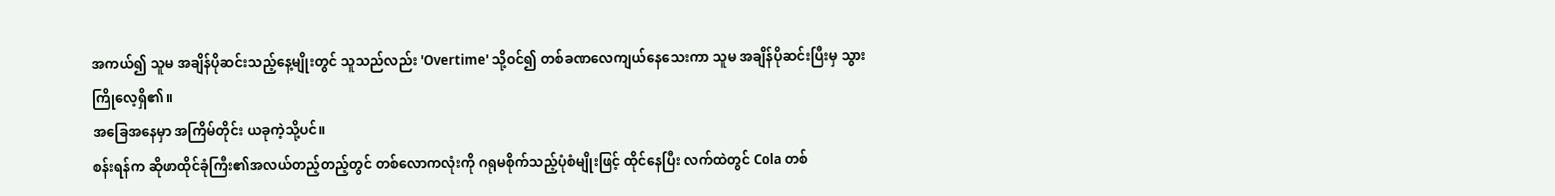အကယ်၍ သူမ အချိန်ပိုဆင်းသည့်နေ့မျိုးတွင် သူသည်လည်း 'Overtime' သို့ဝင်၍ တစ်ခဏလေကျယ်နေသေးကာ သူမ အချိန်ပိုဆင်းပြီးမှ သွားကြိုလေ့ရှိ၏။
အခြေအနေမှာ အကြိမ်တိုင်း ယခုကဲ့သို့ပင်။
စန်းရန်က ဆိုဖာထိုင်ခုံကြီး၏အလယ်တည့်တည့်တွင် တစ်လောကလုံးကို ဂရုမစိုက်သည့်ပုံစံမျိုးဖြင့် ထိုင်နေပြီး လက်ထဲတွင် Cola တစ်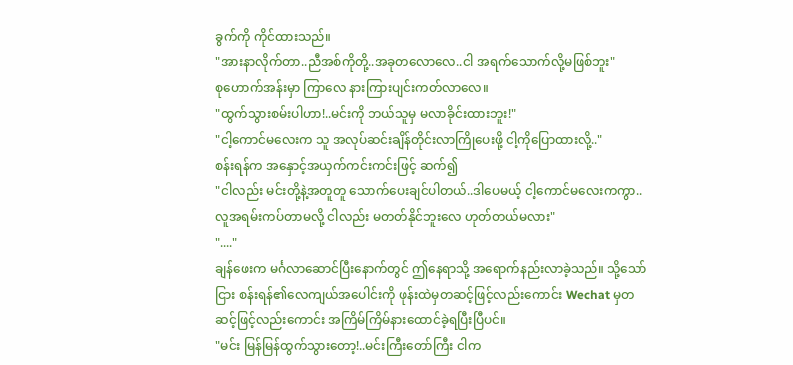ခွက်ကို ကိုင်ထားသည်။
"အားနာလိုက်တာ..ညီအစ်ကိုတို့..အခုတလောလေ..ငါ အရက်သောက်လို့မဖြစ်ဘူး"
စုဟောက်အန်းမှာ ကြာလေ နားကြားပျင်းကတ်လာလေ။
"ထွက်သွားစမ်းပါဟာ!..မင်းကို ဘယ်သူမှ မလာခိုင်းထားဘူး!"
"ငါ့ကောင်မလေးက သူ အလုပ်ဆင်းချိန်တိုင်းလာကြိုပေးဖို့ ငါ့ကိုပြောထားလို့.."
စန်းရန်က အနှောင့်အယှက်ကင်းကင်းဖြင့် ဆက်၍
"ငါလည်း မင်းတို့နဲ့အတူတူ သောက်ပေးချင်ပါတယ်..ဒါပေမယ့် ငါ့ကောင်မလေးကကွာ..လူအရမ်းကပ်တာမလို့ ငါလည်း မတတ်နိုင်ဘူးလေ ဟုတ်တယ်မလား"
"...."
ချန်ဖေးက မင်္ဂလာဆောင်ပြီးနောက်တွင် ဤနေရာသို့ အရောက်နည်းလာခဲ့သည်။ သို့သော်ငြား စန်းရန်၏လေကျယ်အပေါင်းကို ဖုန်းထဲမှတဆင့်ဖြင့်လည်းကောင်း Wechat မှတဆင့်ဖြင့်လည်းကောင်း အကြိမ်ကြိမ်နားထောင်ခဲ့ရပြီးပြီပင်။
"မင်း မြန်မြန်ထွက်သွားတော့!..မင်းကြီးတော်ကြီး ငါက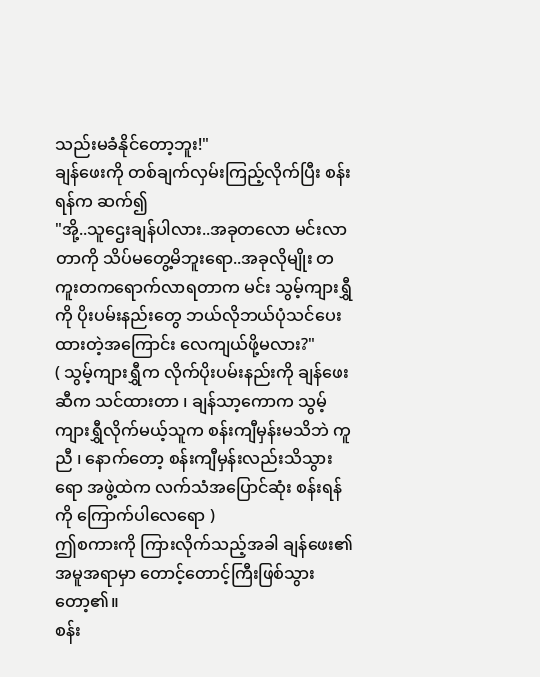သည်းမခံနိုင်တော့ဘူး!"
ချန်ဖေးကို တစ်ချက်လှမ်းကြည့်လိုက်ပြီး စန်းရန်က ဆက်၍
"အို့..သူဌေးချန်ပါလား..အခုတလော မင်းလာတာကို သိပ်မတွေ့မိဘူးရော..အခုလိုမျိုး တကူးတကရောက်လာရတာက မင်း သွမ့်ကျားရွှီကို ပိုးပမ်းနည်းတွေ ဘယ်လိုဘယ်ပုံသင်ပေးထားတဲ့အကြောင်း လေကျယ်ဖို့မလား?"
( သွမ့်ကျားရွှီက လိုက်ပိုးပမ်းနည်းကို ချန်ဖေးဆီက သင်ထားတာ ၊ ချန်သာ့ကောက သွမ့်ကျားရွှီလိုက်မယ့်သူက စန်းကျီမှန်းမသိဘဲ ကူညီ ၊ နောက်တော့ စန်းကျီမှန်းလည်းသိသွားရော အဖွဲ့ထဲက လက်သံအပြောင်ဆုံး စန်းရန်ကို ကြောက်ပါလေရော )
ဤစကားကို ကြားလိုက်သည့်အခါ ချန်ဖေး၏အမူအရာမှာ တောင့်တောင့်ကြီးဖြစ်သွားတော့၏။
စန်း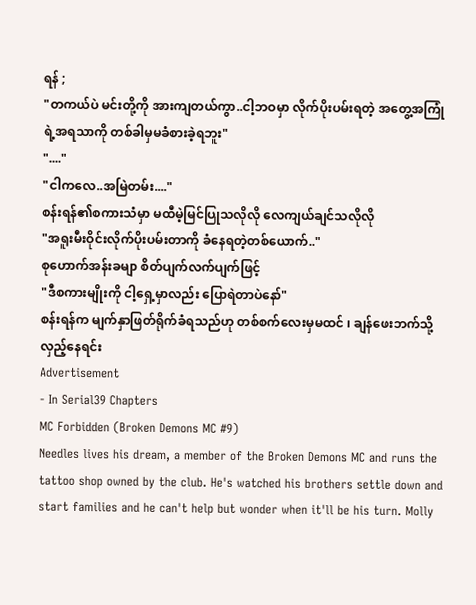ရန် ;
"တကယ်ပဲ မင်းတို့ကို အားကျတယ်ကွာ..ငါ့ဘဝမှာ လိုက်ပိုးပမ်းရတဲ့ အတွေ့အကြုံရဲ့အရသာကို တစ်ခါမှမခံစားခဲ့ရဘူး"
"...."
"ငါကလေ..အမြဲတမ်း...."
စန်းရန်၏စကားသံမှာ မထီမဲ့မြင်ပြုသလိုလို လေကျယ်ချင်သလိုလို
"အရူးမီးဝိုင်းလိုက်ပိုးပမ်းတာကို ခံနေရတဲ့တစ်ယောက်.."
စုဟောက်အန်းခမျာ စိတ်ပျက်လက်ပျက်ဖြင့်
"ဒီစကားမျိုးကို ငါ့ရှေ့မှာလည်း ပြောရဲတာပဲနော်"
စန်းရန်က မျက်နှာဖြတ်ရိုက်ခံရသည်ဟု တစ်စက်လေးမှမထင် ၊ ချန်ဖေးဘက်သို့ လှည့်နေရင်း
Advertisement
- In Serial39 Chapters
MC Forbidden (Broken Demons MC #9)
Needles lives his dream, a member of the Broken Demons MC and runs the tattoo shop owned by the club. He's watched his brothers settle down and start families and he can't help but wonder when it'll be his turn. Molly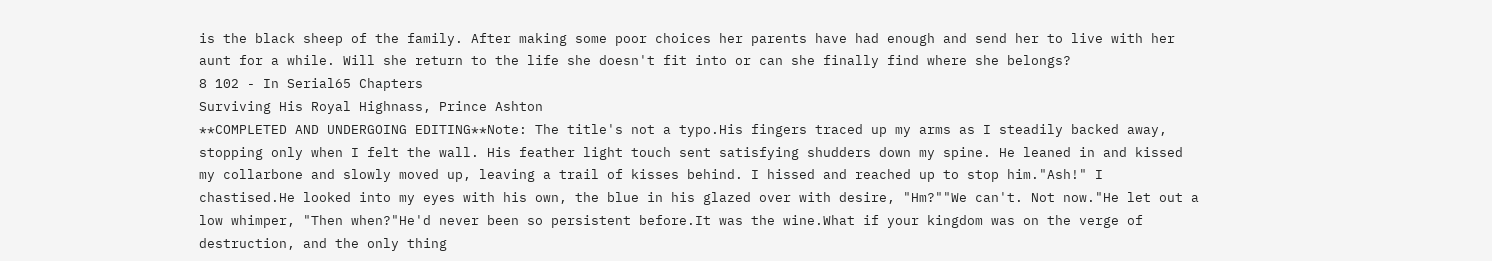is the black sheep of the family. After making some poor choices her parents have had enough and send her to live with her aunt for a while. Will she return to the life she doesn't fit into or can she finally find where she belongs?
8 102 - In Serial65 Chapters
Surviving His Royal Highnass, Prince Ashton
**COMPLETED AND UNDERGOING EDITING**Note: The title's not a typo.His fingers traced up my arms as I steadily backed away, stopping only when I felt the wall. His feather light touch sent satisfying shudders down my spine. He leaned in and kissed my collarbone and slowly moved up, leaving a trail of kisses behind. I hissed and reached up to stop him."Ash!" I chastised.He looked into my eyes with his own, the blue in his glazed over with desire, "Hm?""We can't. Not now."He let out a low whimper, "Then when?"He'd never been so persistent before.It was the wine.What if your kingdom was on the verge of destruction, and the only thing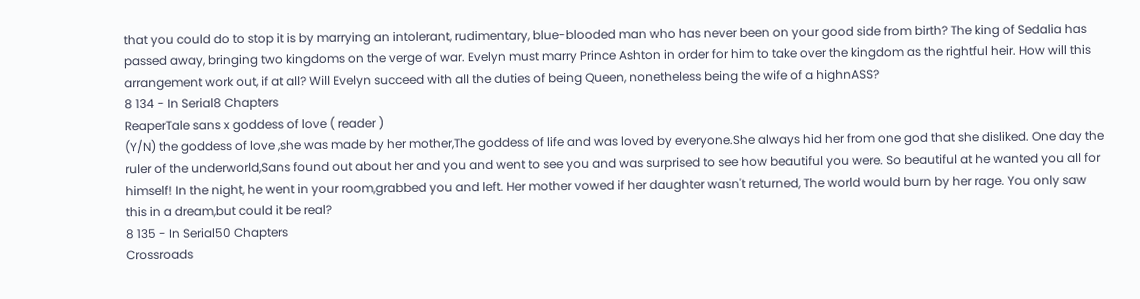that you could do to stop it is by marrying an intolerant, rudimentary, blue-blooded man who has never been on your good side from birth? The king of Sedalia has passed away, bringing two kingdoms on the verge of war. Evelyn must marry Prince Ashton in order for him to take over the kingdom as the rightful heir. How will this arrangement work out, if at all? Will Evelyn succeed with all the duties of being Queen, nonetheless being the wife of a highnASS?
8 134 - In Serial8 Chapters
ReaperTale sans x goddess of love ( reader )
(Y/N) the goddess of love ,she was made by her mother,The goddess of life and was loved by everyone.She always hid her from one god that she disliked. One day the ruler of the underworld,Sans found out about her and you and went to see you and was surprised to see how beautiful you were. So beautiful at he wanted you all for himself! In the night, he went in your room,grabbed you and left. Her mother vowed if her daughter wasn't returned, The world would burn by her rage. You only saw this in a dream,but could it be real?
8 135 - In Serial50 Chapters
Crossroads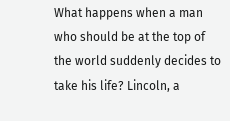What happens when a man who should be at the top of the world suddenly decides to take his life? Lincoln, a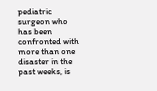pediatric surgeon who has been confronted with more than one disaster in the past weeks, is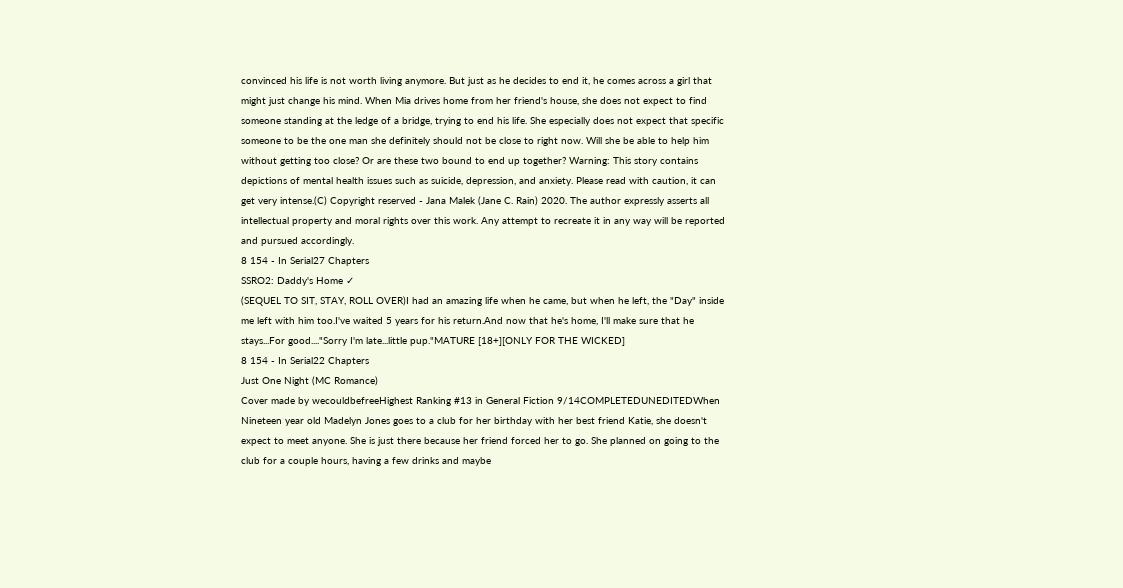convinced his life is not worth living anymore. But just as he decides to end it, he comes across a girl that might just change his mind. When Mia drives home from her friend's house, she does not expect to find someone standing at the ledge of a bridge, trying to end his life. She especially does not expect that specific someone to be the one man she definitely should not be close to right now. Will she be able to help him without getting too close? Or are these two bound to end up together? Warning: This story contains depictions of mental health issues such as suicide, depression, and anxiety. Please read with caution, it can get very intense.(C) Copyright reserved - Jana Malek (Jane C. Rain) 2020. The author expressly asserts all intellectual property and moral rights over this work. Any attempt to recreate it in any way will be reported and pursued accordingly.
8 154 - In Serial27 Chapters
SSRO2: Daddy's Home ✓
(SEQUEL TO SIT, STAY, ROLL OVER)I had an amazing life when he came, but when he left, the "Day" inside me left with him too.I've waited 5 years for his return.And now that he's home, I'll make sure that he stays...For good...."Sorry I'm late...little pup."MATURE [18+][ONLY FOR THE WICKED]
8 154 - In Serial22 Chapters
Just One Night (MC Romance)
Cover made by wecouldbefreeHighest Ranking #13 in General Fiction 9/14COMPLETEDUNEDITEDWhen Nineteen year old Madelyn Jones goes to a club for her birthday with her best friend Katie, she doesn't expect to meet anyone. She is just there because her friend forced her to go. She planned on going to the club for a couple hours, having a few drinks and maybe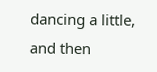dancing a little, and then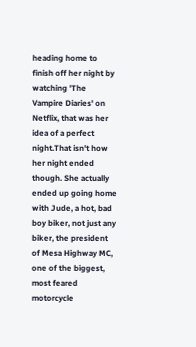heading home to finish off her night by watching 'The Vampire Diaries' on Netflix, that was her idea of a perfect night.That isn't how her night ended though. She actually ended up going home with Jude, a hot, bad boy biker, not just any biker, the president of Mesa Highway MC, one of the biggest, most feared motorcycle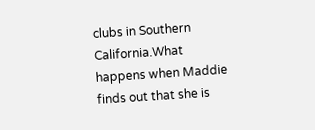clubs in Southern California.What happens when Maddie finds out that she is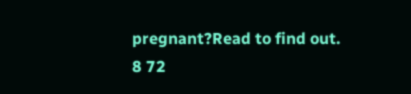pregnant?Read to find out.
8 72